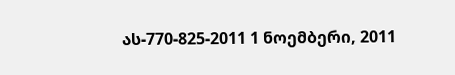ას-770-825-2011 1 ნოემბერი, 2011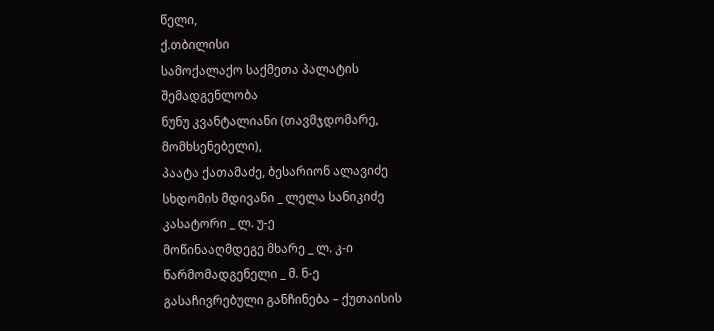წელი,
ქ.თბილისი
სამოქალაქო საქმეთა პალატის შემადგენლობა
ნუნუ კვანტალიანი (თავმჯდომარე, მომხსენებელი),
პაატა ქათამაძე, ბესარიონ ალავიძე
სხდომის მდივანი _ ლელა სანიკიძე
კასატორი _ ლ. უ-ე
მოწინააღმდეგე მხარე _ ლ. კ-ი
წარმომადგენელი _ მ. ნ-ე
გასაჩივრებული განჩინება – ქუთაისის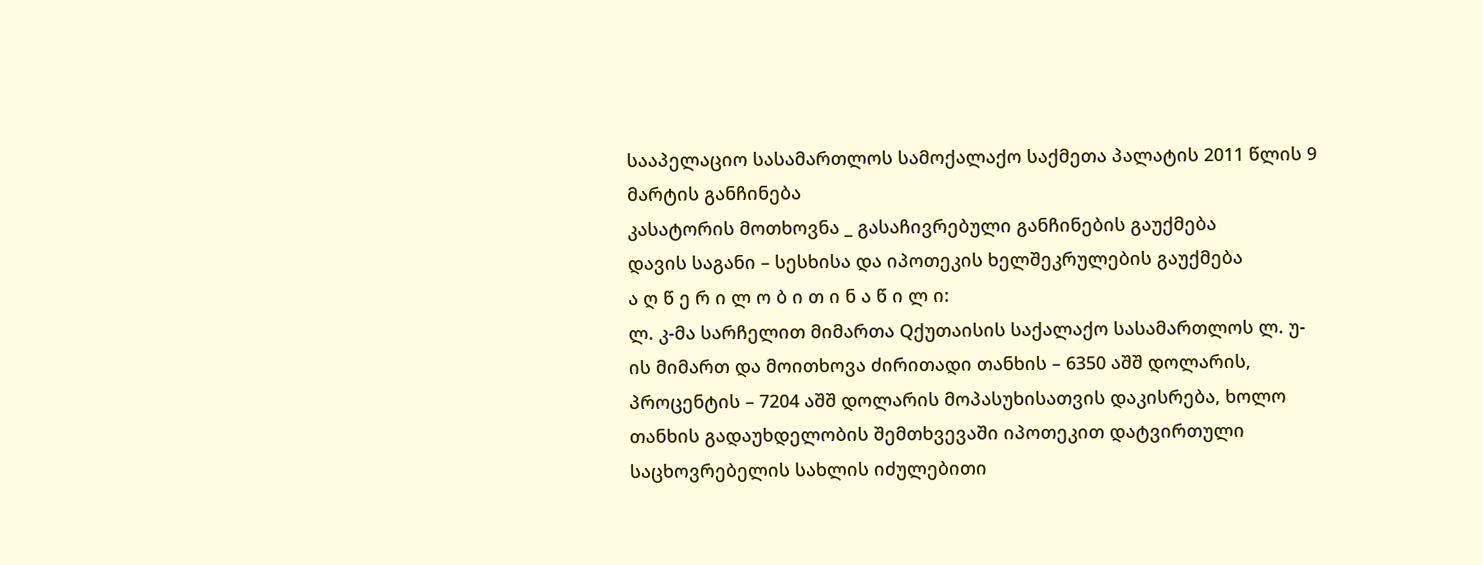სააპელაციო სასამართლოს სამოქალაქო საქმეთა პალატის 2011 წლის 9 მარტის განჩინება
კასატორის მოთხოვნა _ გასაჩივრებული განჩინების გაუქმება
დავის საგანი – სესხისა და იპოთეკის ხელშეკრულების გაუქმება
ა ღ წ ე რ ი ლ ო ბ ი თ ი ნ ა წ ი ლ ი:
ლ. კ-მა სარჩელით მიმართა Qქუთაისის საქალაქო სასამართლოს ლ. უ-ის მიმართ და მოითხოვა ძირითადი თანხის – 6350 აშშ დოლარის, პროცენტის – 7204 აშშ დოლარის მოპასუხისათვის დაკისრება, ხოლო თანხის გადაუხდელობის შემთხვევაში იპოთეკით დატვირთული საცხოვრებელის სახლის იძულებითი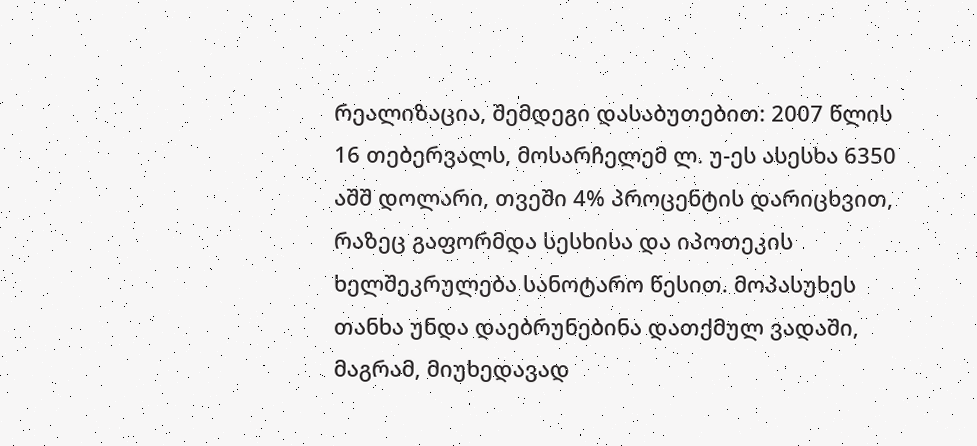რეალიზაცია, შემდეგი დასაბუთებით: 2007 წლის 16 თებერვალს, მოსარჩელემ ლ. უ-ეს ასესხა 6350 აშშ დოლარი, თვეში 4% პროცენტის დარიცხვით, რაზეც გაფორმდა სესხისა და იპოთეკის ხელშეკრულება სანოტარო წესით. მოპასუხეს თანხა უნდა დაებრუნებინა დათქმულ ვადაში, მაგრამ, მიუხედავად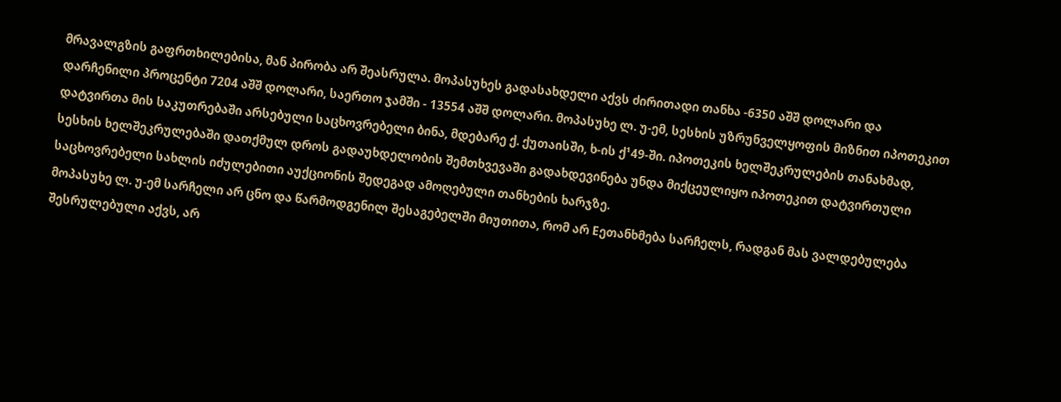მრავალგზის გაფრთხილებისა, მან პირობა არ შეასრულა. მოპასუხეს გადასახდელი აქვს ძირითადი თანხა -6350 აშშ დოლარი და დარჩენილი პროცენტი 7204 აშშ დოლარი, საერთო ჯამში - 13554 აშშ დოლარი. მოპასუხე ლ. უ-ემ, სესხის უზრუნველყოფის მიზნით იპოთეკით დატვირთა მის საკუთრებაში არსებული საცხოვრებელი ბინა, მდებარე ქ. ქუთაისში, ხ-ის ქ¹49-ში. იპოთეკის ხელშეკრულების თანახმად, სესხის ხელშეკრულებაში დათქმულ დროს გადაუხდელობის შემთხვევაში გადახდევინება უნდა მიქცეულიყო იპოთეკით დატვირთული საცხოვრებელი სახლის იძულებითი აუქციონის შედეგად ამოღებული თანხების ხარჯზე.
მოპასუხე ლ. უ-ემ სარჩელი არ ცნო და წარმოდგენილ შესაგებელში მიუთითა, რომ არ Eეთანხმება სარჩელს, რადგან მას ვალდებულება შესრულებული აქვს, არ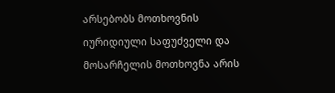არსებობს მოთხოვნის იურიდიული საფუძველი და მოსარჩელის მოთხოვნა არის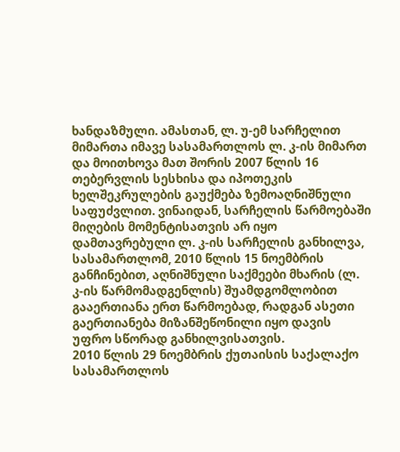ხანდაზმული. ამასთან, ლ. უ-ემ სარჩელით მიმართა იმავე სასამართლოს ლ. კ-ის მიმართ და მოითხოვა მათ შორის 2007 წლის 16 თებერვლის სესხისა და იპოთეკის ხელშეკრულების გაუქმება ზემოაღნიშნული საფუძვლით. ვინაიდან, სარჩელის წარმოებაში მიღების მომენტისათვის არ იყო დამთავრებული ლ. კ-ის სარჩელის განხილვა, სასამართლომ, 2010 წლის 15 ნოემბრის განჩინებით, აღნიშნული საქმეები მხარის (ლ. კ-ის წარმომადგენლის) შუამდგომლობით გააერთიანა ერთ წარმოებად, რადგან ასეთი გაერთიანება მიზანშეწონილი იყო დავის უფრო სწორად განხილვისათვის.
2010 წლის 29 ნოემბრის ქუთაისის საქალაქო სასამართლოს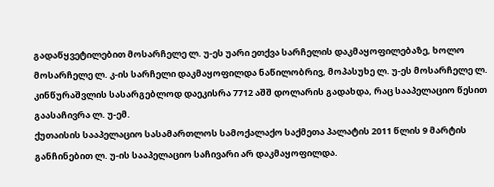გადაწყვეტილებით მოსარჩელე ლ. უ-ეს უარი ეთქვა სარჩელის დაკმაყოფილებაზე, ხოლო მოსარჩელე ლ. კ-ის სარჩელი დაკმაყოფილდა ნაწილობრივ, მოპასუხე ლ. უ-ეს მოსარჩელე ლ. კინწურაშვლის სასარგებლოდ დაეკისრა 7712 აშშ დოლარის გადახდა, რაც სააპელაციო წესით გაასაჩივრა ლ. უ-ემ.
ქუთაისის სააპელაციო სასამართლოს სამოქალაქო საქმეთა პალატის 2011 წლის 9 მარტის განჩინებით ლ. უ-ის სააპელაციო საჩივარი არ დაკმაყოფილდა.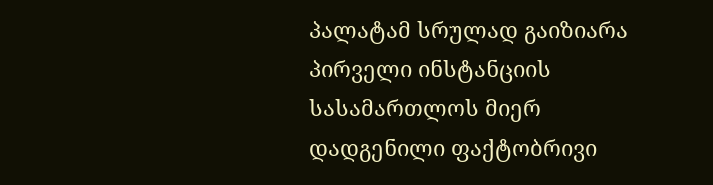პალატამ სრულად გაიზიარა პირველი ინსტანციის სასამართლოს მიერ დადგენილი ფაქტობრივი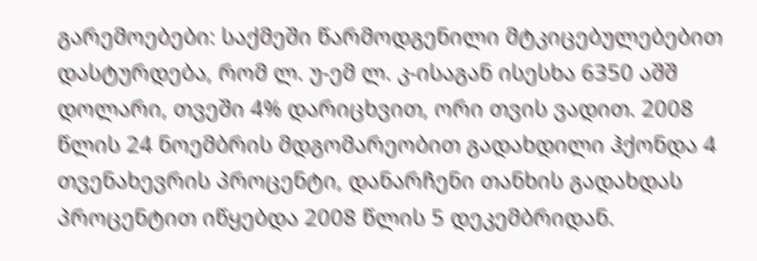გარემოებები: საქმეში წარმოდგენილი მტკიცებულებებით დასტურდება, რომ ლ. უ-ემ ლ. კ-ისაგან ისესხა 6350 აშშ დოლარი, თვეში 4% დარიცხვით, ორი თვის ვადით. 2008 წლის 24 ნოემბრის მდგომარეობით გადახდილი ჰქონდა 4 თვენახევრის პროცენტი, დანარჩენი თანხის გადახდას პროცენტით იწყებდა 2008 წლის 5 დეკემბრიდან.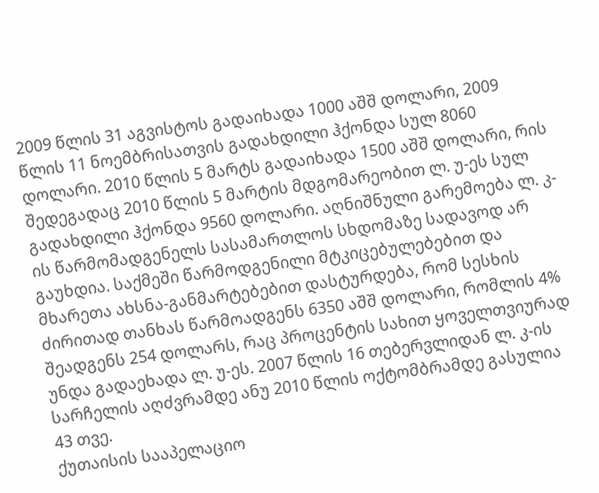2009 წლის 31 აგვისტოს გადაიხადა 1000 აშშ დოლარი, 2009 წლის 11 ნოემბრისათვის გადახდილი ჰქონდა სულ 8060 დოლარი. 2010 წლის 5 მარტს გადაიხადა 1500 აშშ დოლარი, რის შედეგადაც 2010 წლის 5 მარტის მდგომარეობით ლ. უ-ეს სულ გადახდილი ჰქონდა 9560 დოლარი. აღნიშნული გარემოება ლ. კ-ის წარმომადგენელს სასამართლოს სხდომაზე სადავოდ არ გაუხდია. საქმეში წარმოდგენილი მტკიცებულებებით და მხარეთა ახსნა-განმარტებებით დასტურდება, რომ სესხის ძირითად თანხას წარმოადგენს 6350 აშშ დოლარი, რომლის 4% შეადგენს 254 დოლარს, რაც პროცენტის სახით ყოველთვიურად უნდა გადაეხადა ლ. უ-ეს. 2007 წლის 16 თებერვლიდან ლ. კ-ის სარჩელის აღძვრამდე ანუ 2010 წლის ოქტომბრამდე გასულია 43 თვე.
ქუთაისის სააპელაციო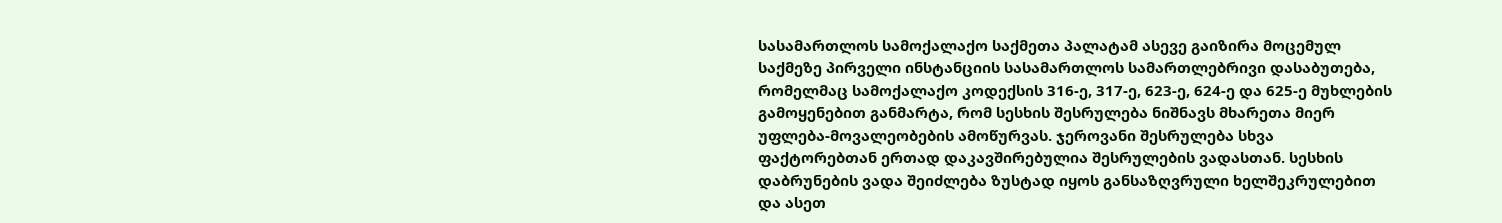სასამართლოს სამოქალაქო საქმეთა პალატამ ასევე გაიზირა მოცემულ საქმეზე პირველი ინსტანციის სასამართლოს სამართლებრივი დასაბუთება, რომელმაც სამოქალაქო კოდექსის 316-ე, 317-ე, 623-ე, 624-ე და 625-ე მუხლების გამოყენებით განმარტა, რომ სესხის შესრულება ნიშნავს მხარეთა მიერ უფლება-მოვალეობების ამოწურვას. ჯეროვანი შესრულება სხვა ფაქტორებთან ერთად დაკავშირებულია შესრულების ვადასთან. სესხის დაბრუნების ვადა შეიძლება ზუსტად იყოს განსაზღვრული ხელშეკრულებით და ასეთ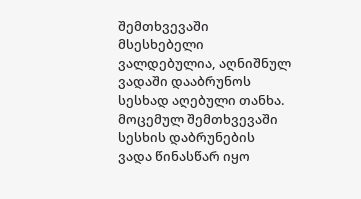შემთხვევაში მსესხებელი ვალდებულია, აღნიშნულ ვადაში დააბრუნოს სესხად აღებული თანხა. მოცემულ შემთხვევაში სესხის დაბრუნების ვადა წინასწარ იყო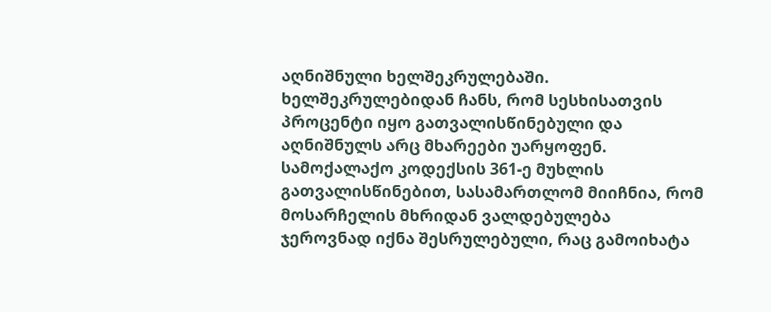აღნიშნული ხელშეკრულებაში. ხელშეკრულებიდან ჩანს, რომ სესხისათვის პროცენტი იყო გათვალისწინებული და აღნიშნულს არც მხარეები უარყოფენ. სამოქალაქო კოდექსის 361-ე მუხლის გათვალისწინებით, სასამართლომ მიიჩნია, რომ მოსარჩელის მხრიდან ვალდებულება ჯეროვნად იქნა შესრულებული, რაც გამოიხატა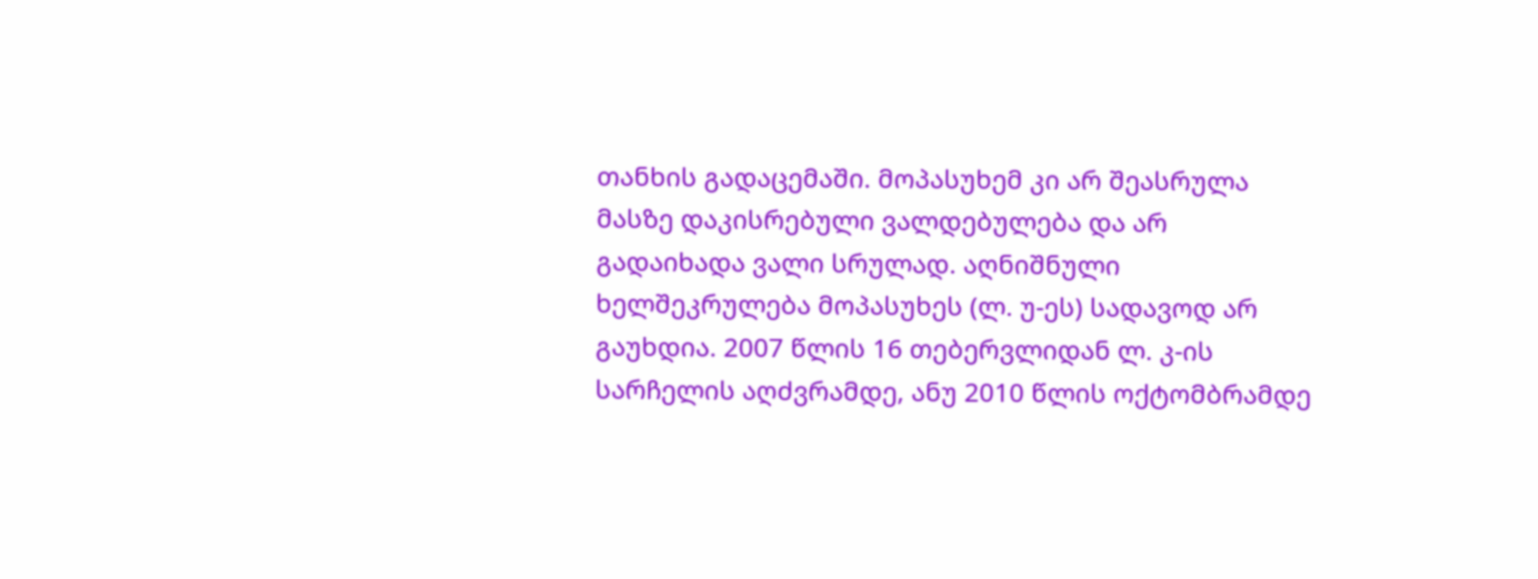თანხის გადაცემაში. მოპასუხემ კი არ შეასრულა მასზე დაკისრებული ვალდებულება და არ გადაიხადა ვალი სრულად. აღნიშნული ხელშეკრულება მოპასუხეს (ლ. უ-ეს) სადავოდ არ გაუხდია. 2007 წლის 16 თებერვლიდან ლ. კ-ის სარჩელის აღძვრამდე, ანუ 2010 წლის ოქტომბრამდე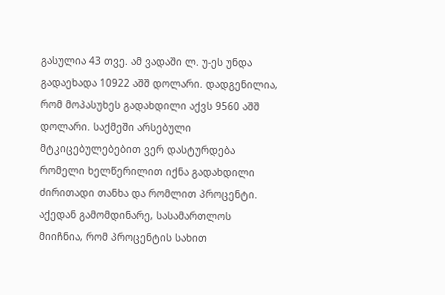გასულია 43 თვე. ამ ვადაში ლ. უ-ეს უნდა გადაეხადა 10922 აშშ დოლარი. დადგენილია, რომ მოპასუხეს გადახდილი აქვს 9560 აშშ დოლარი. საქმეში არსებული მტკიცებულებებით ვერ დასტურდება რომელი ხელწერილით იქნა გადახდილი ძირითადი თანხა და რომლით პროცენტი. აქედან გამომდინარე, სასამართლოს მიიჩნია, რომ პროცენტის სახით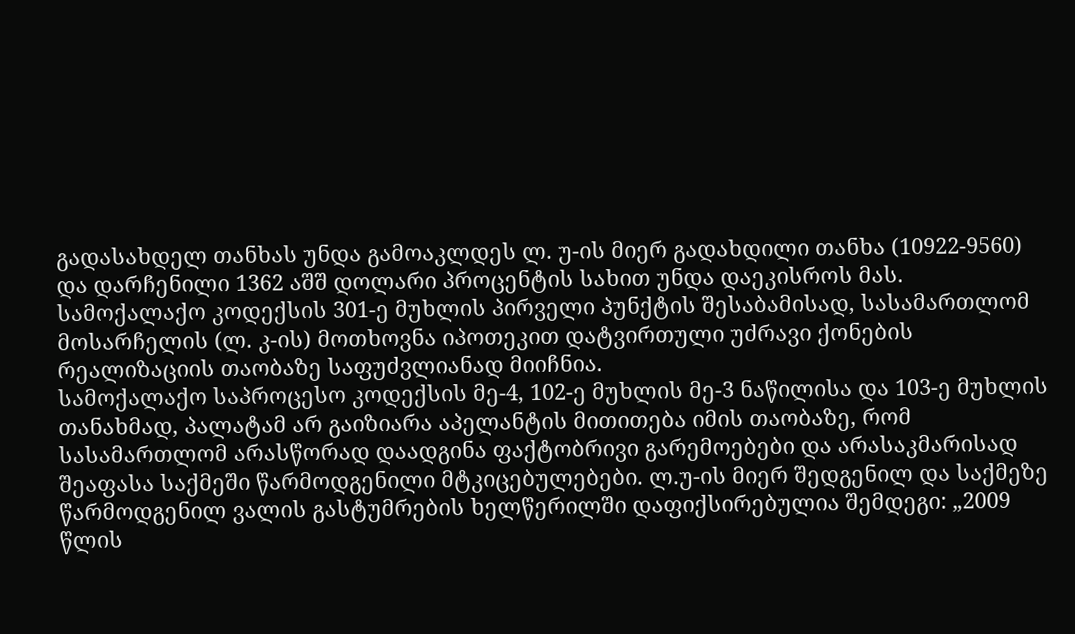გადასახდელ თანხას უნდა გამოაკლდეს ლ. უ-ის მიერ გადახდილი თანხა (10922-9560) და დარჩენილი 1362 აშშ დოლარი პროცენტის სახით უნდა დაეკისროს მას. სამოქალაქო კოდექსის 301-ე მუხლის პირველი პუნქტის შესაბამისად, სასამართლომ მოსარჩელის (ლ. კ-ის) მოთხოვნა იპოთეკით დატვირთული უძრავი ქონების რეალიზაციის თაობაზე საფუძვლიანად მიიჩნია.
სამოქალაქო საპროცესო კოდექსის მე-4, 102-ე მუხლის მე-3 ნაწილისა და 103-ე მუხლის თანახმად, პალატამ არ გაიზიარა აპელანტის მითითება იმის თაობაზე, რომ სასამართლომ არასწორად დაადგინა ფაქტობრივი გარემოებები და არასაკმარისად შეაფასა საქმეში წარმოდგენილი მტკიცებულებები. ლ.უ-ის მიერ შედგენილ და საქმეზე წარმოდგენილ ვალის გასტუმრების ხელწერილში დაფიქსირებულია შემდეგი: „2009 წლის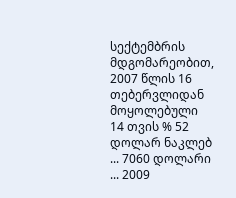სექტემბრის მდგომარეობით, 2007 წლის 16 თებერვლიდან მოყოლებული 14 თვის % 52 დოლარ ნაკლებ ... 7060 დოლარი ... 2009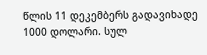წლის 11 დეკემბერს გადავიხადე 1000 დოლარი. სულ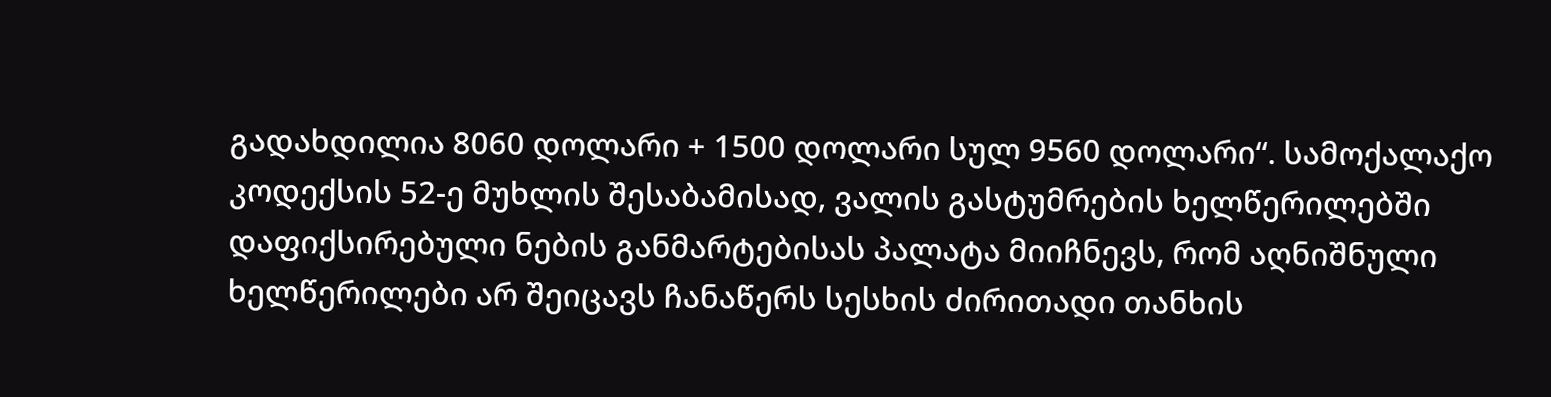გადახდილია 8060 დოლარი + 1500 დოლარი სულ 9560 დოლარი“. სამოქალაქო კოდექსის 52-ე მუხლის შესაბამისად, ვალის გასტუმრების ხელწერილებში დაფიქსირებული ნების განმარტებისას პალატა მიიჩნევს, რომ აღნიშნული ხელწერილები არ შეიცავს ჩანაწერს სესხის ძირითადი თანხის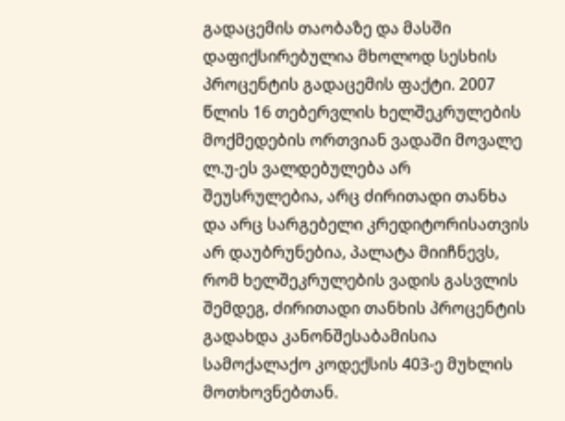გადაცემის თაობაზე და მასში დაფიქსირებულია მხოლოდ სესხის პროცენტის გადაცემის ფაქტი. 2007 წლის 16 თებერვლის ხელშეკრულების მოქმედების ორთვიან ვადაში მოვალე ლ.უ-ეს ვალდებულება არ შეუსრულებია, არც ძირითადი თანხა და არც სარგებელი კრედიტორისათვის არ დაუბრუნებია, პალატა მიიჩნევს, რომ ხელშეკრულების ვადის გასვლის შემდეგ, ძირითადი თანხის პროცენტის გადახდა კანონშესაბამისია სამოქალაქო კოდექსის 403-ე მუხლის მოთხოვნებთან.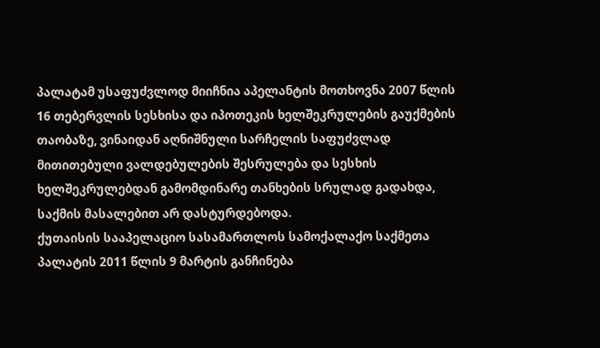პალატამ უსაფუძვლოდ მიიჩნია აპელანტის მოთხოვნა 2007 წლის 16 თებერვლის სესხისა და იპოთეკის ხელშეკრულების გაუქმების თაობაზე, ვინაიდან აღნიშნული სარჩელის საფუძვლად მითითებული ვალდებულების შესრულება და სესხის ხელშეკრულებდან გამომდინარე თანხების სრულად გადახდა, საქმის მასალებით არ დასტურდებოდა.
ქუთაისის სააპელაციო სასამართლოს სამოქალაქო საქმეთა პალატის 2011 წლის 9 მარტის განჩინება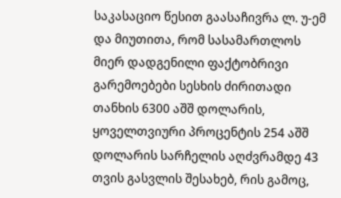საკასაციო წესით გაასაჩივრა ლ. უ-ემ და მიუთითა, რომ სასამართლოს მიერ დადგენილი ფაქტობრივი გარემოებები სესხის ძირითადი თანხის 6300 აშშ დოლარის, ყოველთვიური პროცენტის 254 აშშ დოლარის სარჩელის აღძვრამდე 43 თვის გასვლის შესახებ, რის გამოც,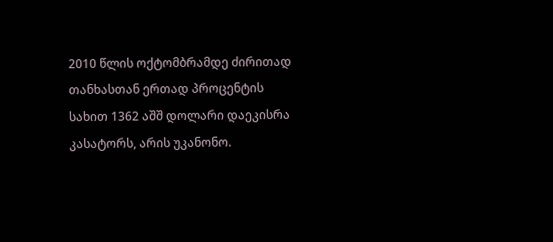2010 წლის ოქტომბრამდე ძირითად თანხასთან ერთად პროცენტის სახით 1362 აშშ დოლარი დაეკისრა კასატორს, არის უკანონო.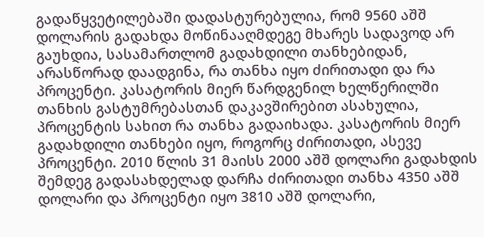გადაწყვეტილებაში დადასტურებულია, რომ 9560 აშშ დოლარის გადახდა მოწინააღმდეგე მხარეს სადავოდ არ გაუხდია, სასამართლომ გადახდილი თანხებიდან, არასწორად დაადგინა, რა თანხა იყო ძირითადი და რა პროცენტი. კასატორის მიერ წარდგენილ ხელწერილში თანხის გასტუმრებასთან დაკავშირებით ასახულია, პროცენტის სახით რა თანხა გადაიხადა. კასატორის მიერ გადახდილი თანხები იყო, როგორც ძირითადი, ასევე პროცენტი. 2010 წლის 31 მაისს 2000 აშშ დოლარი გადახდის შემდეგ გადასახდელად დარჩა ძირითადი თანხა 4350 აშშ დოლარი და პროცენტი იყო 3810 აშშ დოლარი,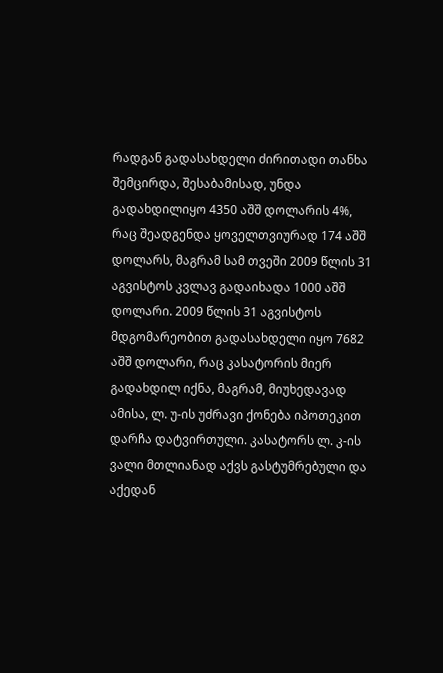რადგან გადასახდელი ძირითადი თანხა შემცირდა, შესაბამისად, უნდა გადახდილიყო 4350 აშშ დოლარის 4%, რაც შეადგენდა ყოველთვიურად 174 აშშ დოლარს, მაგრამ სამ თვეში 2009 წლის 31 აგვისტოს კვლავ გადაიხადა 1000 აშშ დოლარი. 2009 წლის 31 აგვისტოს მდგომარეობით გადასახდელი იყო 7682 აშშ დოლარი, რაც კასატორის მიერ გადახდილ იქნა, მაგრამ, მიუხედავად ამისა, ლ. უ-ის უძრავი ქონება იპოთეკით დარჩა დატვირთული. კასატორს ლ. კ-ის ვალი მთლიანად აქვს გასტუმრებული და აქედან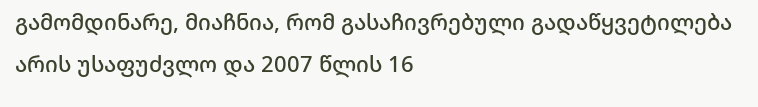გამომდინარე, მიაჩნია, რომ გასაჩივრებული გადაწყვეტილება არის უსაფუძვლო და 2007 წლის 16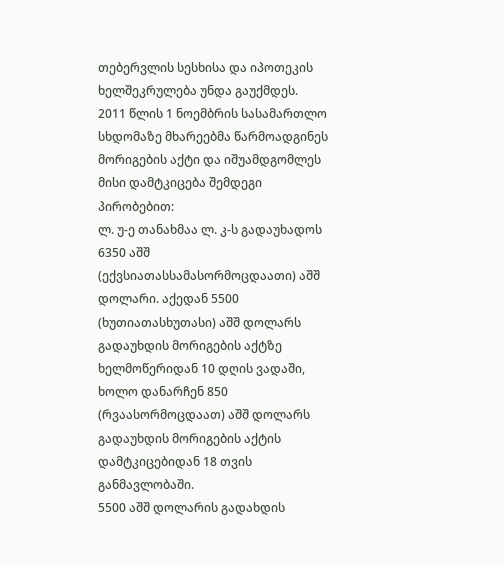თებერვლის სესხისა და იპოთეკის ხელშეკრულება უნდა გაუქმდეს.
2011 წლის 1 ნოემბრის სასამართლო სხდომაზე მხარეებმა წარმოადგინეს მორიგების აქტი და იშუამდგომლეს მისი დამტკიცება შემდეგი პირობებით:
ლ. უ-ე თანახმაა ლ. კ-ს გადაუხადოს 6350 აშშ (ექვსიათასსამასორმოცდაათი) აშშ დოლარი. აქედან 5500 (ხუთიათასხუთასი) აშშ დოლარს გადაუხდის მორიგების აქტზე ხელმოწერიდან 10 დღის ვადაში, ხოლო დანარჩენ 850 (რვაასორმოცდაათ) აშშ დოლარს გადაუხდის მორიგების აქტის დამტკიცებიდან 18 თვის განმავლობაში.
5500 აშშ დოლარის გადახდის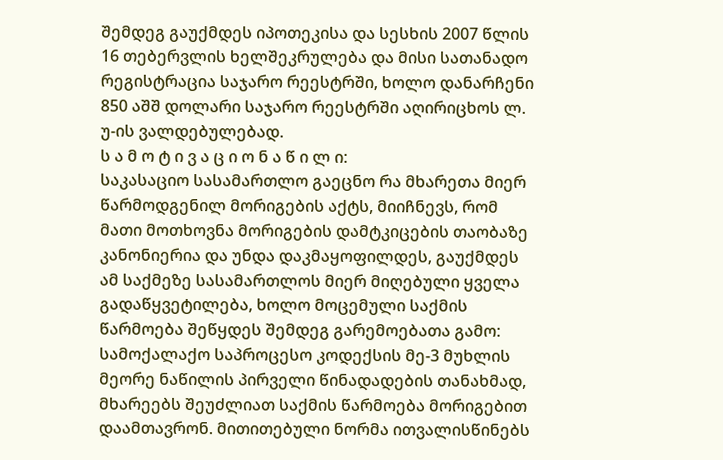შემდეგ გაუქმდეს იპოთეკისა და სესხის 2007 წლის 16 თებერვლის ხელშეკრულება და მისი სათანადო რეგისტრაცია საჯარო რეესტრში, ხოლო დანარჩენი 850 აშშ დოლარი საჯარო რეესტრში აღირიცხოს ლ. უ-ის ვალდებულებად.
ს ა მ ო ტ ი ვ ა ც ი ო ნ ა წ ი ლ ი:
საკასაციო სასამართლო გაეცნო რა მხარეთა მიერ წარმოდგენილ მორიგების აქტს, მიიჩნევს, რომ მათი მოთხოვნა მორიგების დამტკიცების თაობაზე კანონიერია და უნდა დაკმაყოფილდეს, გაუქმდეს ამ საქმეზე სასამართლოს მიერ მიღებული ყველა გადაწყვეტილება, ხოლო მოცემული საქმის წარმოება შეწყდეს შემდეგ გარემოებათა გამო:
სამოქალაქო საპროცესო კოდექსის მე-3 მუხლის მეორე ნაწილის პირველი წინადადების თანახმად, მხარეებს შეუძლიათ საქმის წარმოება მორიგებით დაამთავრონ. მითითებული ნორმა ითვალისწინებს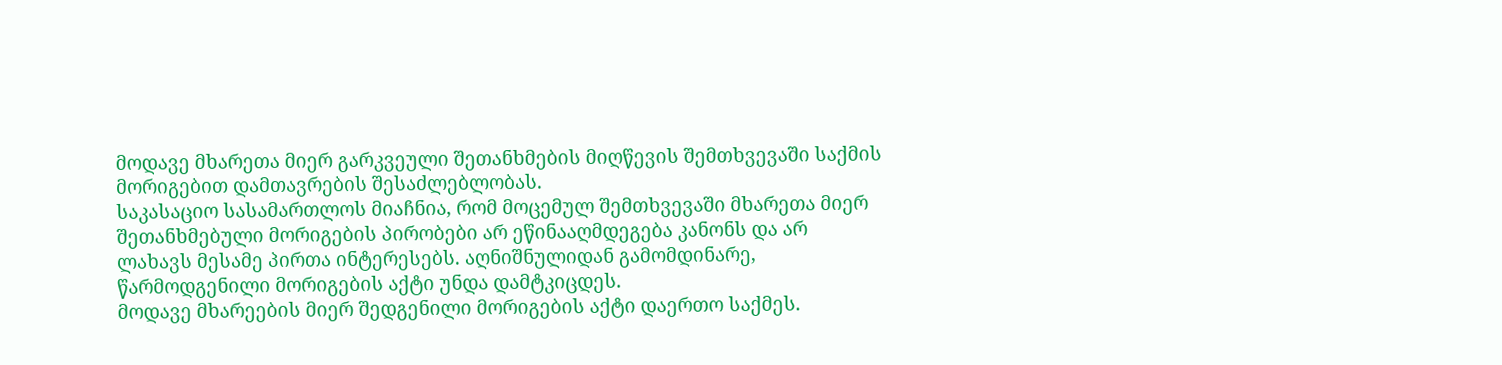მოდავე მხარეთა მიერ გარკვეული შეთანხმების მიღწევის შემთხვევაში საქმის მორიგებით დამთავრების შესაძლებლობას.
საკასაციო სასამართლოს მიაჩნია, რომ მოცემულ შემთხვევაში მხარეთა მიერ შეთანხმებული მორიგების პირობები არ ეწინააღმდეგება კანონს და არ ლახავს მესამე პირთა ინტერესებს. აღნიშნულიდან გამომდინარე, წარმოდგენილი მორიგების აქტი უნდა დამტკიცდეს.
მოდავე მხარეების მიერ შედგენილი მორიგების აქტი დაერთო საქმეს.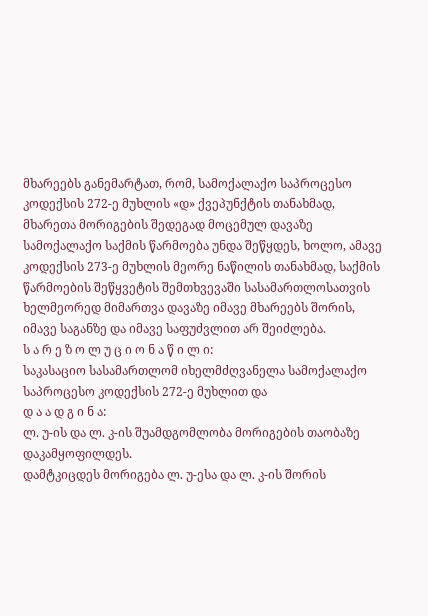მხარეებს განემარტათ, რომ, სამოქალაქო საპროცესო კოდექსის 272-ე მუხლის «დ» ქვეპუნქტის თანახმად, მხარეთა მორიგების შედეგად მოცემულ დავაზე სამოქალაქო საქმის წარმოება უნდა შეწყდეს, ხოლო, ამავე კოდექსის 273-ე მუხლის მეორე ნაწილის თანახმად, საქმის წარმოების შეწყვეტის შემთხვევაში სასამართლოსათვის ხელმეორედ მიმართვა დავაზე იმავე მხარეებს შორის, იმავე საგანზე და იმავე საფუძვლით არ შეიძლება.
ს ა რ ე ზ ო ლ უ ც ი ო ნ ა წ ი ლ ი:
საკასაციო სასამართლომ იხელმძღვანელა სამოქალაქო საპროცესო კოდექსის 272-ე მუხლით და
დ ა ა დ გ ი ნ ა:
ლ. უ-ის და ლ. კ-ის შუამდგომლობა მორიგების თაობაზე დაკამყოფილდეს.
დამტკიცდეს მორიგება ლ. უ-ესა და ლ. კ-ის შორის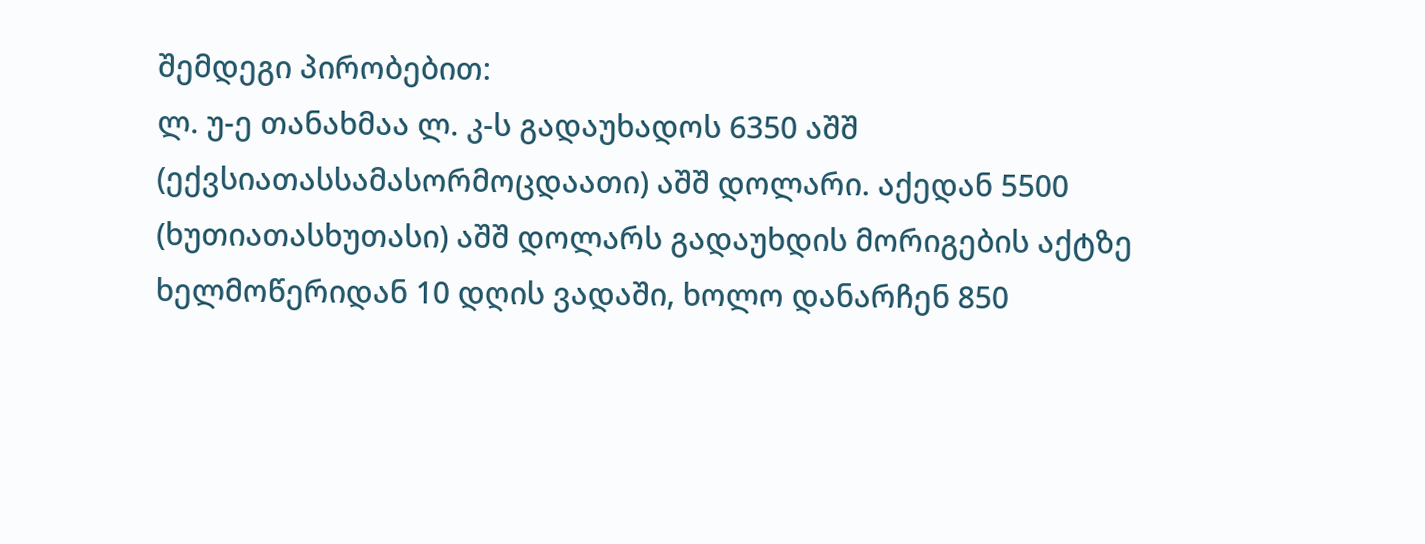შემდეგი პირობებით:
ლ. უ-ე თანახმაა ლ. კ-ს გადაუხადოს 6350 აშშ (ექვსიათასსამასორმოცდაათი) აშშ დოლარი. აქედან 5500 (ხუთიათასხუთასი) აშშ დოლარს გადაუხდის მორიგების აქტზე ხელმოწერიდან 10 დღის ვადაში, ხოლო დანარჩენ 850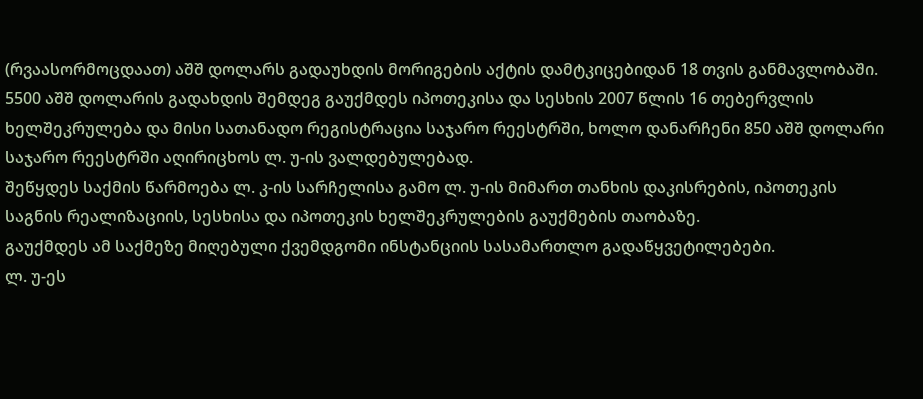(რვაასორმოცდაათ) აშშ დოლარს გადაუხდის მორიგების აქტის დამტკიცებიდან 18 თვის განმავლობაში.
5500 აშშ დოლარის გადახდის შემდეგ გაუქმდეს იპოთეკისა და სესხის 2007 წლის 16 თებერვლის ხელშეკრულება და მისი სათანადო რეგისტრაცია საჯარო რეესტრში, ხოლო დანარჩენი 850 აშშ დოლარი საჯარო რეესტრში აღირიცხოს ლ. უ-ის ვალდებულებად.
შეწყდეს საქმის წარმოება ლ. კ-ის სარჩელისა გამო ლ. უ-ის მიმართ თანხის დაკისრების, იპოთეკის საგნის რეალიზაციის, სესხისა და იპოთეკის ხელშეკრულების გაუქმების თაობაზე.
გაუქმდეს ამ საქმეზე მიღებული ქვემდგომი ინსტანციის სასამართლო გადაწყვეტილებები.
ლ. უ-ეს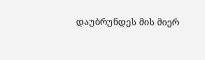დაუბრუნდეს მის მიერ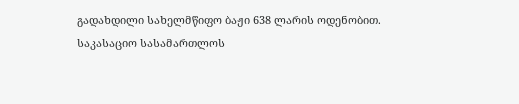გადახდილი სახელმწიფო ბაჟი 638 ლარის ოდენობით.
საკასაციო სასამართლოს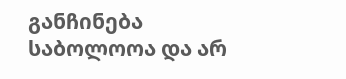განჩინება საბოლოოა და არ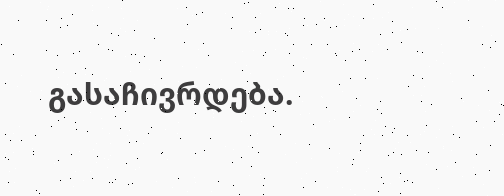გასაჩივრდება.